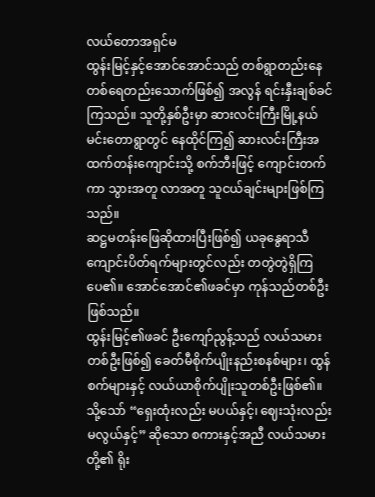လယ်တောအရှင်မ
ထွန်းမြင့်နှင့်အောင်အောင်သည် တစ်ရွာတည်းနေ တစ်ရေတည်းသောက်ဖြစ်၍ အလွန် ရင်းနှီးချစ်ခင်ကြသည်။ သူတို့နှစ်ဦးမှာ ဆားလင်းကြီးမြို့နယ် မင်းတောရွာတွင် နေထိုင်ကြ၍ ဆားလင်းကြီးအထက်တန်းကျောင်းသို့ စက်ဘီးဖြင့် ကျောင်းတက်ကာ သွားအတူ လာအတူ သူငယ်ချင်းများဖြစ်ကြသည်။
ဆဋ္ဌမတန်းဖြေဆိုထားပြီးဖြစ်၍ ယခုနွေရာသီကျောင်းပိတ်ရက်များတွင်လည်း တတွဲတွဲရှိကြပေ၏။ အောင်အောင်၏ဖခင်မှာ ကုန်သည်တစ်ဦးဖြစ်သည်။
ထွန်းမြင့်၏ဖခင် ဦးကျော်ညွန့်သည် လယ်သမားတစ်ဦးဖြစ်၍ ခေတ်မီစိုက်ပျိုးနည်းစနစ်များ၊ ထွန်စက်များနှင့် လယ်ယာစိုက်ပျိုးသူတစ်ဦးဖြစ်၏။ သို့သော် “ရှေးထုံးလည်း မပယ်နှင့်၊ ဈေးသုံးလည်းမလွယ်နှင့်” ဆိုသော စကားနှင့်အညီ လယ်သမားတို့၏ ရိုး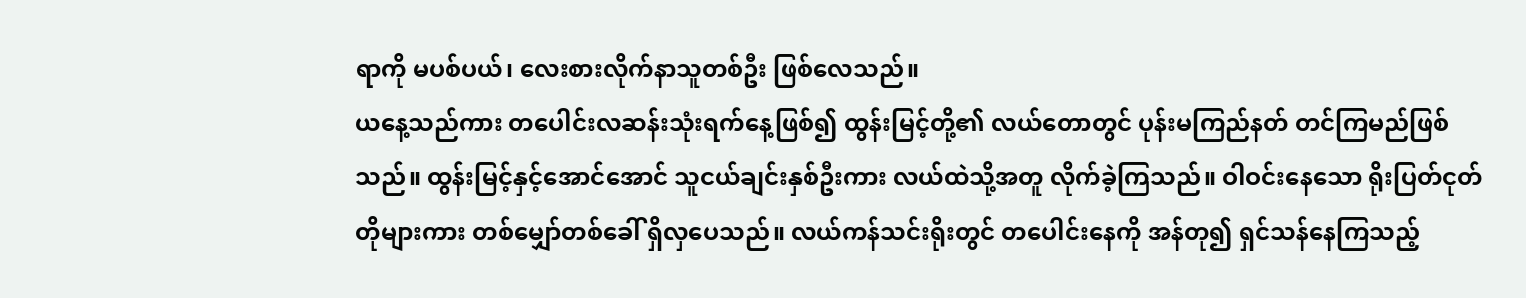ရာကို မပစ်ပယ်၊ လေးစားလိုက်နာသူတစ်ဦး ဖြစ်လေသည်။
ယနေ့သည်ကား တပေါင်းလဆန်းသုံးရက်နေ့ဖြစ်၍ ထွန်းမြင့်တို့၏ လယ်တောတွင် ပုန်းမကြည်နတ် တင်ကြမည်ဖြစ်သည်။ ထွန်းမြင့်နှင့်အောင်အောင် သူငယ်ချင်းနှစ်ဦးကား လယ်ထဲသို့အတူ လိုက်ခဲ့ကြသည်။ ဝါဝင်းနေသော ရိုးပြတ်ငုတ်တိုများကား တစ်မျှော်တစ်ခေါ် ရှိလှပေသည်။ လယ်ကန်သင်းရိုးတွင် တပေါင်းနေကို အန်တု၍ ရှင်သန်နေကြသည့်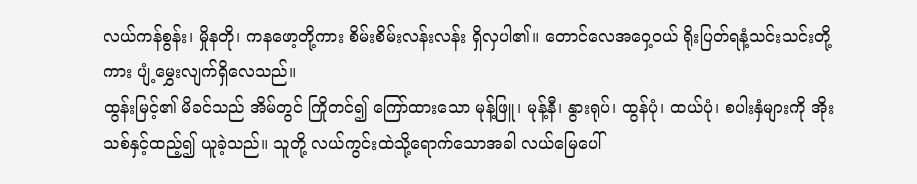လယ်ကန်စွန်း၊ မှိုနတို၊ ကနဖော့တို့ကား စိမ်းစိမ်းလန်းလန်း ရှိလှပါ၏။ တောင်လေအဝှေ့ဝယ် ရိုးပြတ်ရနံ့သင်းသင်းတို့ကား ပျံ့မွှေးလျက်ရှိလေသည်။
ထွန်းမြင့်၏ မိခင်သည် အိမ်တွင် ကြိုတင်၍ ကြော်ထားသော မုန့်ဖြူ၊ မုန့်နီ၊ နွားရုပ်၊ ထွန်ပုံ၊ ထယ်ပုံ၊ စပါးနှံများကို အိုးသစ်နှင့်ထည့်၍ ယူခဲ့သည်။ သူတို့ လယ်ကွင်းထဲသို့ရောက်သောအခါ လယ်မြေပေါ်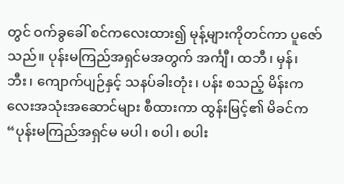တွင် ဝက်ခွခေါ် စင်ကလေးထား၍ မုန့်များကိုတင်ကာ ပူဇော်သည်။ ပုန်းမကြည်အရှင်မအတွက် အင်္ကျီ၊ ထဘီ၊ မှန်၊ ဘီး၊ ကျောက်ပျဉ်နှင့် သနပ်ခါးတုံး၊ ပန်း စသည့် မိန်းကလေးအသုံးအဆောင်များ စီထားကာ ထွန်းမြင့်၏ မိခင်က “ပုန်းမကြည်အရှင်မ မပါ၊ စပါ၊ စပါး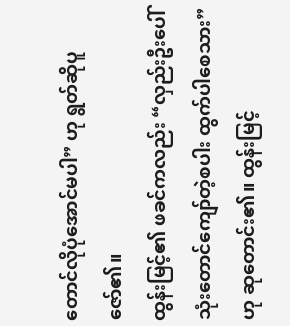တောင်လိုပုံအောင်မပါ” ဟု ရွတ်ဆိုပူဇော်၏။
ထွန်းမြင့်၏ ဖခင်ကလည်း “လှည်းဦးပေါ် သုံးတောင်ကျော်တဲ့စပါး ထွက်ပါစေသား” ဟု ဆုတောင်း၏။ ထွန်းမြင့်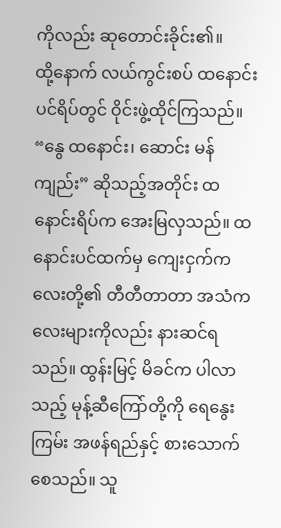ကိုလည်း ဆုတောင်းခိုင်း၏။
ထို့နောက် လယ်ကွင်းစပ် ထနောင်းပင်ရိပ်တွင် ဝိုင်းဖွဲ့ထိုင်ကြသည်။ “နွေ ထနောင်း၊ ဆောင်း မန်ကျည်း” ဆိုသည့်အတိုင်း ထနောင်းရိပ်က အေးမြလှသည်။ ထနောင်းပင်ထက်မှ ကျေးငှက်ကလေးတို့၏ တီတီတာတာ အသံကလေးများကိုလည်း နားဆင်ရသည်။ ထွန်းမြင့် မိခင်က ပါလာသည့် မုန့်ဆီကြော်တို့ကို ရေနွေးကြမ်း အဖန်ရည်နှင့် စားသောက်စေသည်။ သူ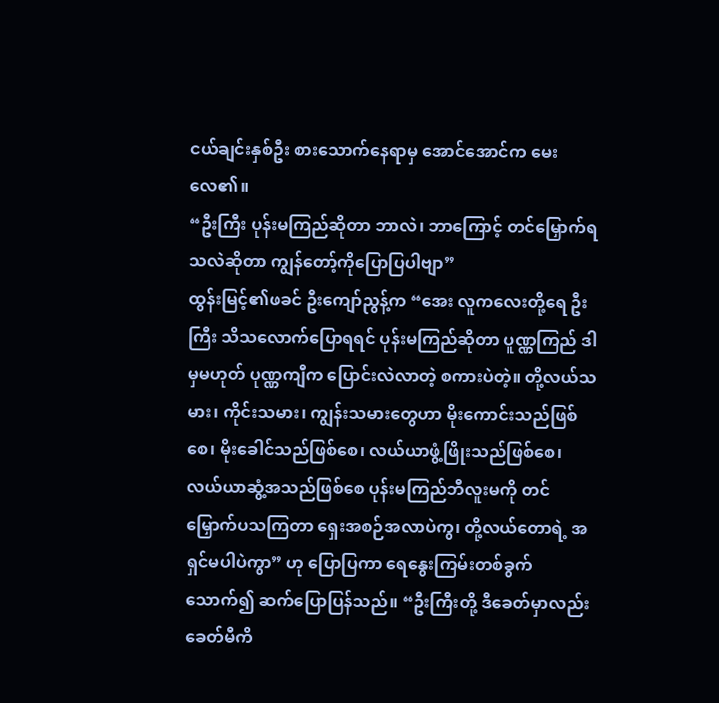ငယ်ချင်းနှစ်ဦး စားသောက်နေရာမှ အောင်အောင်က မေးလေ၏။
“ဦးကြီး ပုန်းမကြည်ဆိုတာ ဘာလဲ၊ ဘာကြောင့် တင်မြှောက်ရသလဲဆိုတာ ကျွန်တော့်ကိုပြောပြပါဗျာ”
ထွန်းမြင့်၏ဖခင် ဦးကျော်ညွန့်က “အေး လူကလေးတို့ရေ ဦးကြီး သိသလောက်ပြောရရင် ပုန်းမကြည်ဆိုတာ ပူဏ္ဏကြည် ဒါမှမဟုတ် ပုဏ္ဏကျီက ပြောင်းလဲလာတဲ့ စကားပဲတဲ့။ တို့လယ်သမား၊ ကိုင်းသမား၊ ကျွန်းသမားတွေဟာ မိုးကောင်းသည်ဖြစ်စေ၊ မိုးခေါင်သည်ဖြစ်စေ၊ လယ်ယာဖွံ့ဖြိုးသည်ဖြစ်စေ၊ လယ်ယာဆွံ့အသည်ဖြစ်စေ ပုန်းမကြည်ဘီလူးမကို တင်မြှောက်ပသကြတာ ရှေးအစဉ်အလာပဲကွ၊ တို့လယ်တောရဲ့ အရှင်မပါပဲကွာ” ဟု ပြောပြကာ ရေနွေးကြမ်းတစ်ခွက်သောက်၍ ဆက်ပြောပြန်သည်။ “ဦးကြီးတို့ ဒီခေတ်မှာလည်း ခေတ်မီကိ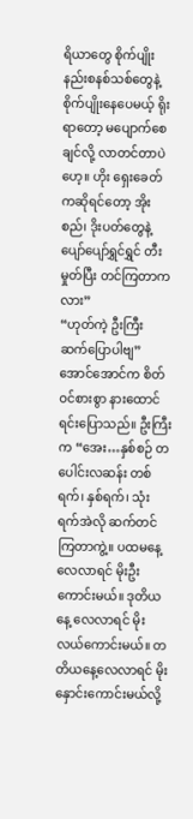ရိယာတွေ စိုက်ပျိုးနည်းစနစ်သစ်တွေနဲ့ စိုက်ပျိုးနေပေမယ့် ရိုးရာတော့ မပျောက်စေချင်လို့ လာတင်တာပဲဟေ့။ ဟိုး ရှေးခေတ်ကဆိုရင်တော့ အိုးစည်၊ ဒိုးပတ်တွေနဲ့ ပျော်ပျော်ရွှင်ရွှင် တီးမှုတ်ပြီး တင်ကြတာကလား”
“ဟုတ်ကဲ့ ဦးကြီး ဆက်ပြောပါဗျ” အောင်အောင်က စိတ်ဝင်စားစွာ နားထောင်ရင်းပြောသည်။ ဦးကြီးက “အေး…နှစ်စဉ် တပေါင်းလဆန်း တစ်ရက်၊ နှစ်ရက်၊ သုံးရက်အဲလို ဆက်တင်ကြတာကွဲ့။ ပထမနေ့ လေလာရင် မိုးဦးကောင်းမယ်။ ဒုတိယနေ့ လေလာရင် မိုးလယ်ကောင်းမယ်။ တတိယနေ့လေလာရင် မိုးနှောင်းကောင်းမယ်လို့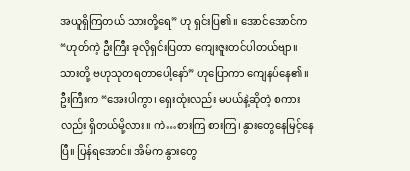အယူရှိကြတယ် သားတို့ရေ” ဟု ရှင်းပြ၏။ အောင်အောင်က “ဟုတ်ကဲ့ ဦးကြီး ခုလိုရှင်းပြတာ ကျေးဇူးတင်ပါတယ်ဗျာ။ သားတို့ ဗဟုသုတရတာပေါ့နော်” ဟုပြောကာ ကျေနပ်နေ၏။ ဦးကြီးက “အေးပါကွာ၊ ရှေးထုံးလည်း မပယ်နဲ့ဆိုတဲ့ စကားလည်း ရှိတယ်မို့လား။ ကဲ…စားကြ စားကြ၊ နွားတွေနေမြင့်နေပြီ။ ပြန်ရအောင်။ အိမ်က နွားတွေ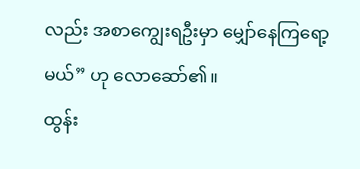လည်း အစာကျွေးရဦးမှာ မျှော်နေကြရော့မယ်” ဟု လောဆော်၏။
ထွန်း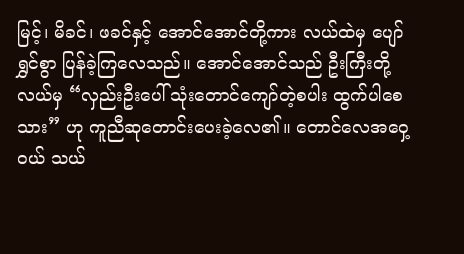မြင့်၊ မိခင်၊ ဖခင်နှင့် အောင်အောင်တို့ကား လယ်ထဲမှ ပျော်ရွှင်စွာ ပြန်ခဲ့ကြလေသည်။ အောင်အောင်သည် ဦးကြီးတို့လယ်မှ “လှည်းဦးပေါ် သုံးတောင်ကျော်တဲ့စပါး ထွက်ပါစေသား” ဟု ကူညီဆုတောင်းပေးခဲ့လေ၏။ တောင်လေအဝှေ့ဝယ် သယ်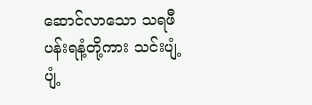ဆောင်လာသော သရဖီပန်းရနံ့တို့ကား သင်းပျံ့ပျံ့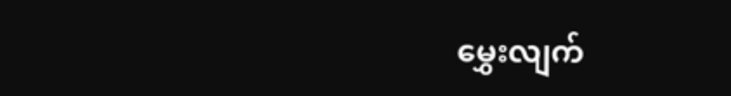မွှေးလျက်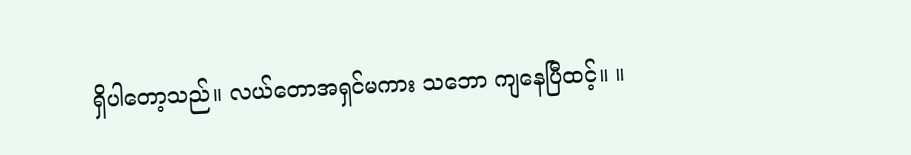ရှိပါတော့သည်။ လယ်တောအရှင်မကား သဘော ကျနေပြီထင့်။ ။